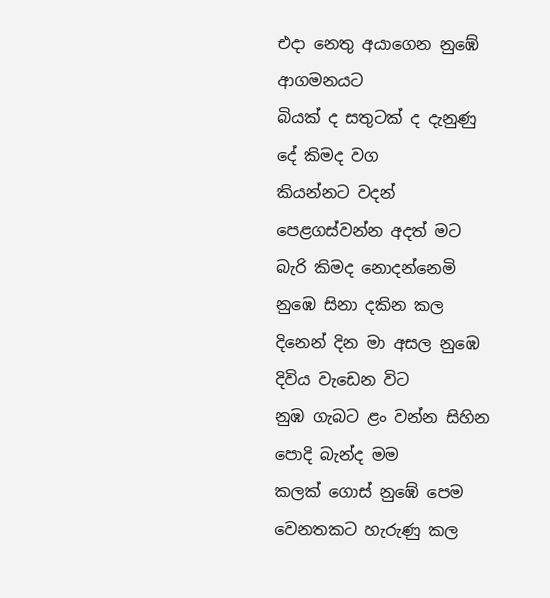එදා නෙතු අයාගෙන නුඹේ ආගමනයට
බියක් ද සතුටක් ද දැනුණු දේ කිමද වග
කියන්නට වදන් පෙළගස්වන්න අදත් මට
බැරි කිමද නොදන්නෙමි නුඹෙ සිනා දකින කල
දිනෙන් දින මා අසල නුඹෙ දිවිය වැඩෙන විට
නුඹ ගැබට ළං වන්න සිහින පොදි බැන්ද මම
කලක් ගොස් නුඹේ පෙම වෙනතකට හැරුණු කල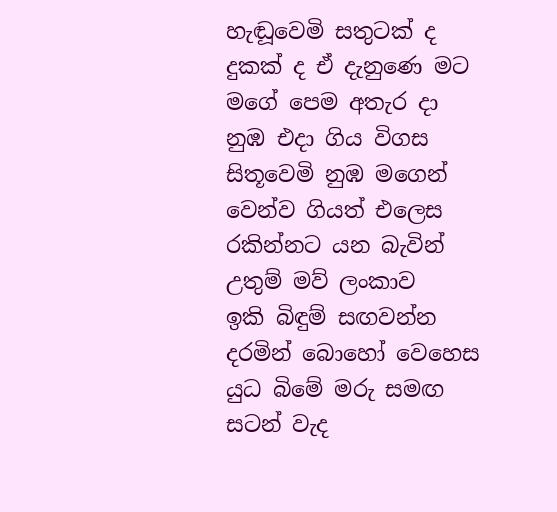හැඬූවෙමි සතුටක් ද දුකක් ද ඒ දැනුණෙ මට
මගේ පෙම අතැර දා නුඹ එදා ගිය විගස
සිතූවෙමි නුඹ මගෙන් වෙන්ව ගියත් එලෙස
රකින්නට යන බැවින් උතුම් මව් ලංකාව
ඉකි බිඳුම් සඟවන්න දරමින් බොහෝ වෙහෙස
යුධ බිමේ මරු සමඟ සටන් වැද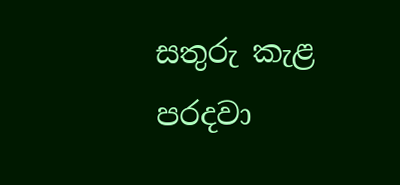සතුරු කැළ
පරදවා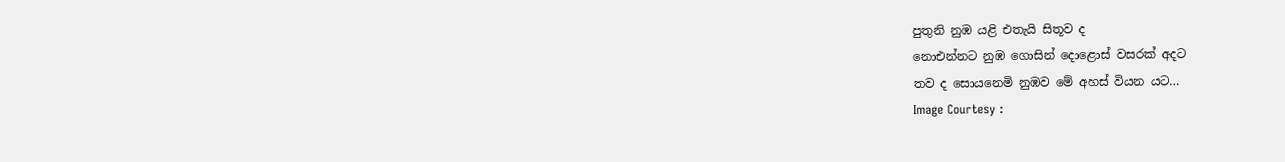පුතුනි නුඹ යළි එතැයි සිතූව ද
නොඑන්නට නුඹ ගොසින් දොළොස් වසරක් අදට
තව ද සොයනෙමි නුඹව මේ අහස් වියන යට…
Image Courtesy :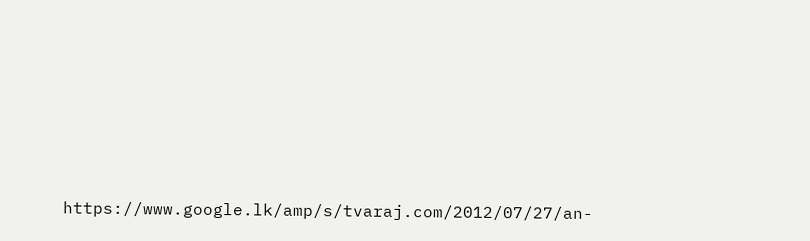https://www.google.lk/amp/s/tvaraj.com/2012/07/27/an-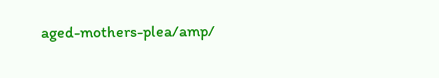aged-mothers-plea/amp/